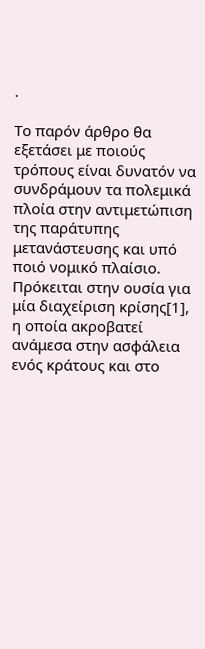.

Το παρόν άρθρο θα εξετάσει με ποιούς τρόπους είναι δυνατόν να συνδράμουν τα πολεμικά πλοία στην αντιμετώπιση της παράτυπης μετανάστευσης και υπό ποιό νομικό πλαίσιο. Πρόκειται στην ουσία για μία διαχείριση κρίσης[1], η οποία ακροβατεί ανάμεσα στην ασφάλεια ενός κράτους και στο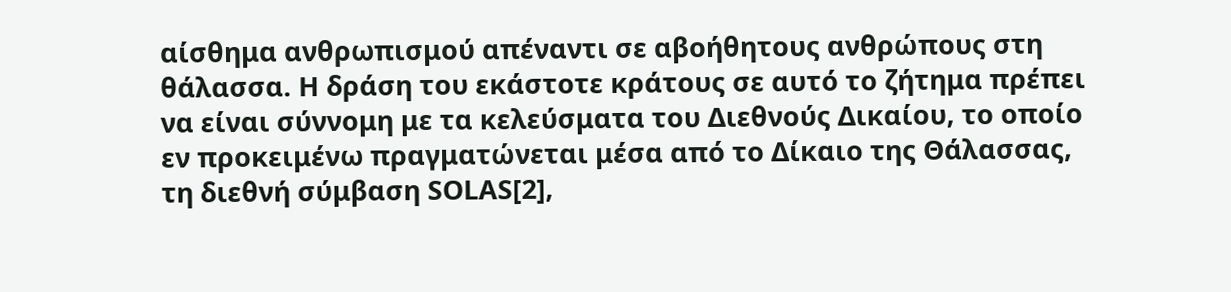αίσθημα ανθρωπισμού απέναντι σε αβοήθητους ανθρώπους στη θάλασσα. Η δράση του εκάστοτε κράτους σε αυτό το ζήτημα πρέπει να είναι σύννομη με τα κελεύσματα του Διεθνούς Δικαίου, το οποίο εν προκειμένω πραγματώνεται μέσα από το Δίκαιο της Θάλασσας, τη διεθνή σύμβαση SOLAS[2],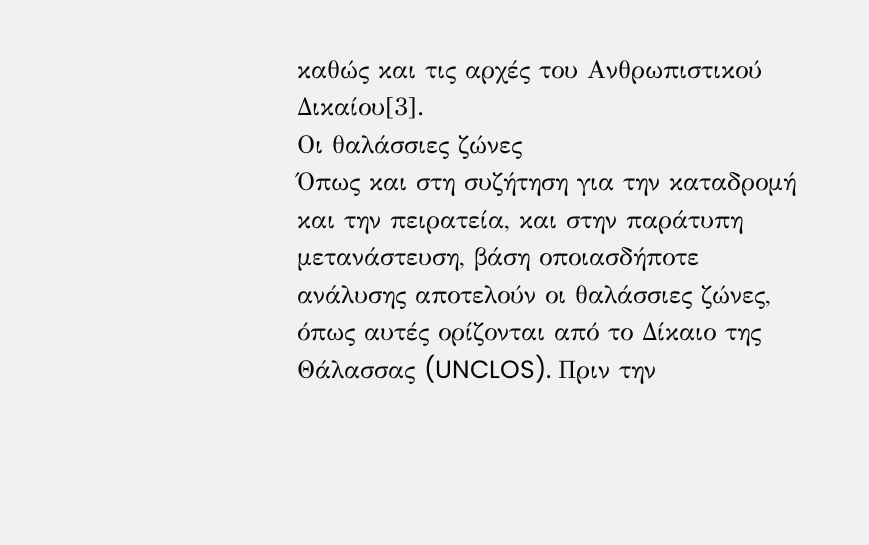καθώς και τις αρχές του Ανθρωπιστικού Δικαίου[3].
Οι θαλάσσιες ζώνες
Όπως και στη συζήτηση για την καταδρομή και την πειρατεία, και στην παράτυπη μετανάστευση, βάση οποιασδήποτε ανάλυσης αποτελούν οι θαλάσσιες ζώνες, όπως αυτές ορίζονται από το Δίκαιο της Θάλασσας (UNCLOS). Πριν την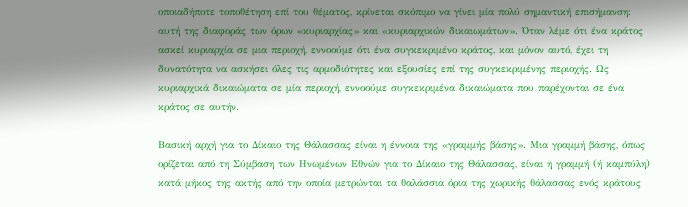οποιαδήποτε τοποθέτηση επί του θέματος, κρίνεται σκόπιμο να γίνει μία πολύ σημαντική επισήμανση: αυτή της διαφοράς των όρων «κυριαρχίας» και «κυριαρχικών δικαιωμάτων». Όταν λέμε ότι ένα κράτος ασκεί κυριαρχία σε μια περιοχή, εννοούμε ότι ένα συγκεκριμένο κράτος, και μόνον αυτό, έχει τη δυνατότητα να ασκήσει όλες τις αρμοδιότητες και εξουσίες επί της συγκεκριμένης περιοχής. Ως κυριαρχικά δικαιώματα σε μία περιοχή, εννοούμε συγκεκριμένα δικαιώματα που παρέχονται σε ένα κράτος σε αυτήν.

Βασική αρχή για το Δίκαιο της Θάλασσας είναι η έννοια της «γραμμής βάσης». Μια γραμμή βάσης, όπως ορίζεται από τη Σύμβαση των Ηνωμένων Εθνών για το Δίκαιο της Θάλασσας, είναι η γραμμή (ή καμπύλη) κατά μήκος της ακτής από την οποία μετρώνται τα θαλάσσια όρια της χωρικής θάλασσας ενός κράτους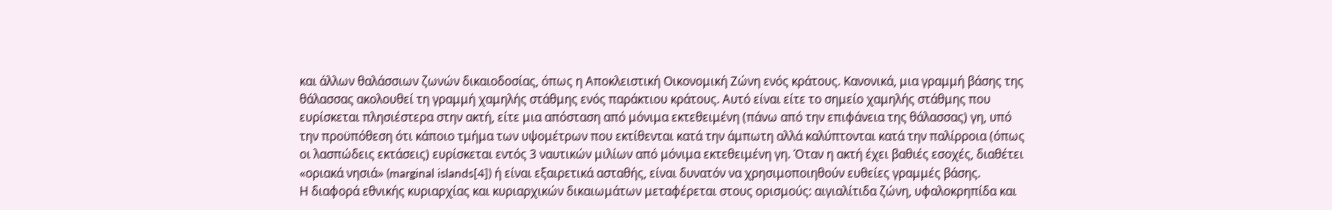και άλλων θαλάσσιων ζωνών δικαιοδοσίας, όπως η Αποκλειστική Οικονομική Ζώνη ενός κράτους. Κανονικά, μια γραμμή βάσης της θάλασσας ακολουθεί τη γραμμή χαμηλής στάθμης ενός παράκτιου κράτους. Αυτό είναι είτε το σημείο χαμηλής στάθμης που ευρίσκεται πλησιέστερα στην ακτή, είτε μια απόσταση από μόνιμα εκτεθειμένη (πάνω από την επιφάνεια της θάλασσας) γη, υπό την προϋπόθεση ότι κάποιο τμήμα των υψομέτρων που εκτίθενται κατά την άμπωτη αλλά καλύπτονται κατά την παλίρροια (όπως οι λασπώδεις εκτάσεις) ευρίσκεται εντός 3 ναυτικών μιλίων από μόνιμα εκτεθειμένη γη. Όταν η ακτή έχει βαθιές εσοχές, διαθέτει «οριακά νησιά» (marginal islands[4]) ή είναι εξαιρετικά ασταθής, είναι δυνατόν να χρησιμοποιηθούν ευθείες γραμμές βάσης.
Η διαφορά εθνικής κυριαρχίας και κυριαρχικών δικαιωμάτων μεταφέρεται στους ορισμούς: αιγιαλίτιδα ζώνη, υφαλοκρηπίδα και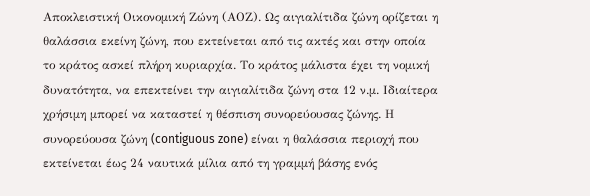Αποκλειστική Οικονομική Ζώνη (ΑΟΖ). Ως αιγιαλίτιδα ζώνη ορίζεται η θαλάσσια εκείνη ζώνη, που εκτείνεται από τις ακτές και στην οποία το κράτος ασκεί πλήρη κυριαρχία. Το κράτος μάλιστα έχει τη νομική δυνατότητα, να επεκτείνει την αιγιαλίτιδα ζώνη στα 12 ν.μ. Ιδιαίτερα χρήσιμη μπορεί να καταστεί η θέσπιση συνορεύουσας ζώνης. Η συνορεύουσα ζώνη (contiguous zone) είναι η θαλάσσια περιοχή που εκτείνεται έως 24 ναυτικά μίλια από τη γραμμή βάσης ενός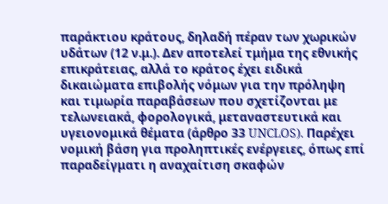παράκτιου κράτους, δηλαδή πέραν των χωρικών υδάτων (12 ν.μ.). Δεν αποτελεί τμήμα της εθνικής επικράτειας, αλλά το κράτος έχει ειδικά δικαιώματα επιβολής νόμων για την πρόληψη και τιμωρία παραβάσεων που σχετίζονται με τελωνειακά, φορολογικά, μεταναστευτικά και υγειονομικά θέματα (άρθρο 33 UNCLOS). Παρέχει νομική βάση για προληπτικές ενέργειες, όπως επί παραδείγματι η αναχαίτιση σκαφών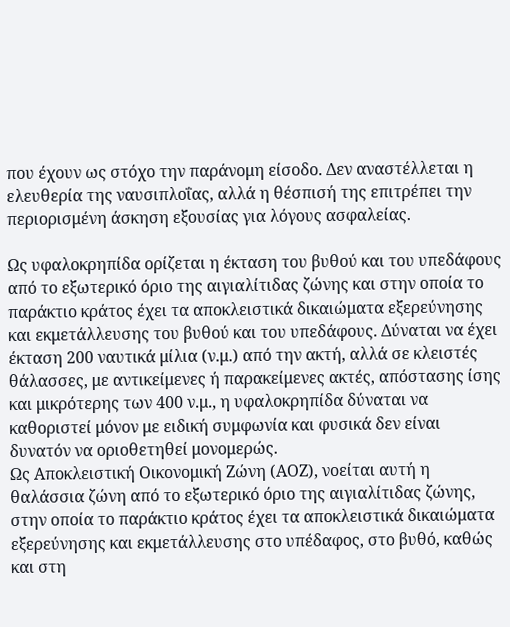που έχουν ως στόχο την παράνομη είσοδο. Δεν αναστέλλεται η ελευθερία της ναυσιπλοΐας, αλλά η θέσπισή της επιτρέπει την περιορισμένη άσκηση εξουσίας για λόγους ασφαλείας.

Ως υφαλοκρηπίδα ορίζεται η έκταση του βυθού και του υπεδάφους από το εξωτερικό όριο της αιγιαλίτιδας ζώνης και στην οποία το παράκτιο κράτος έχει τα αποκλειστικά δικαιώματα εξερεύνησης και εκμετάλλευσης του βυθού και του υπεδάφους. Δύναται να έχει έκταση 200 ναυτικά μίλια (ν.μ.) από την ακτή, αλλά σε κλειστές θάλασσες, με αντικείμενες ή παρακείμενες ακτές, απόστασης ίσης και μικρότερης των 400 ν.μ., η υφαλοκρηπίδα δύναται να καθοριστεί μόνον με ειδική συμφωνία και φυσικά δεν είναι δυνατόν να οριοθετηθεί μονομερώς.
Ως Αποκλειστική Οικονομική Ζώνη (ΑΟΖ), νοείται αυτή η θαλάσσια ζώνη από το εξωτερικό όριο της αιγιαλίτιδας ζώνης, στην οποία το παράκτιο κράτος έχει τα αποκλειστικά δικαιώματα εξερεύνησης και εκμετάλλευσης στο υπέδαφος, στο βυθό, καθώς και στη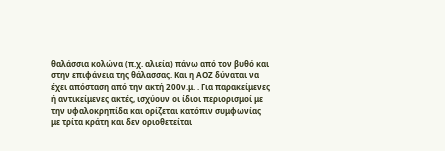θαλάσσια κολώνα (π.χ. αλιεία) πάνω από τον βυθό και στην επιφάνεια της θάλασσας. Και η ΑΟΖ δύναται να έχει απόσταση από την ακτή 200ν.μ. . Για παρακείμενες ή αντικείμενες ακτές, ισχύουν οι ίδιοι περιορισμοί με την υφαλοκρηπίδα και ορίζεται κατόπιν συμφωνίας με τρίτα κράτη και δεν οριοθετείται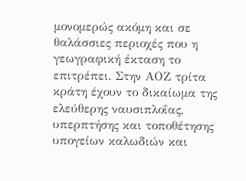μονομερώς ακόμη και σε θαλάσσιες περιοχές που η γεωγραφική έκταση το επιτρέπει. Στην ΑΟΖ τρίτα κράτη έχουν το δικαίωμα της ελεύθερης ναυσιπλοΐας, υπερπτήσης και τοποθέτησης υπογείων καλωδιών και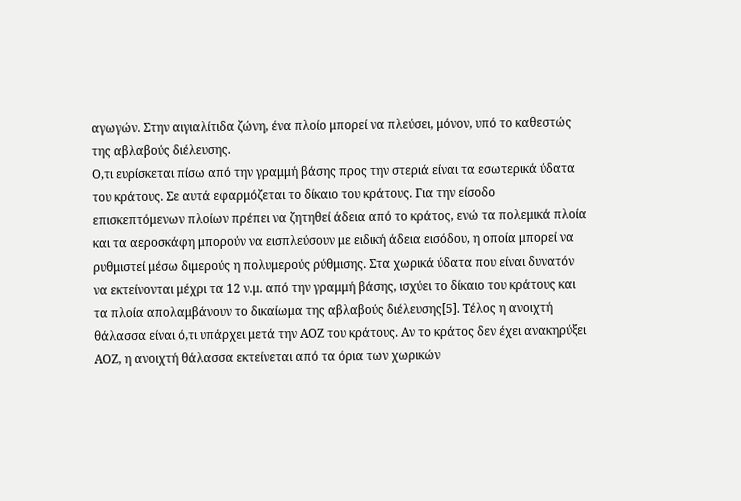αγωγών. Στην αιγιαλίτιδα ζώνη, ένα πλοίο μπορεί να πλεύσει, μόνον, υπό το καθεστώς της αβλαβούς διέλευσης.
Ο,τι ευρίσκεται πίσω από την γραμμή βάσης προς την στεριά είναι τα εσωτερικά ύδατα του κράτους. Σε αυτά εφαρμόζεται το δίκαιο του κράτους. Για την είσοδο επισκεπτόμενων πλοίων πρέπει να ζητηθεί άδεια από το κράτος, ενώ τα πολεμικά πλοία και τα αεροσκάφη μπορούν να εισπλεύσουν με ειδική άδεια εισόδου, η οποία μπορεί να ρυθμιστεί μέσω διμερούς η πολυμερούς ρύθμισης. Στα χωρικά ύδατα που είναι δυνατόν να εκτείνονται μέχρι τα 12 ν.μ. από την γραμμή βάσης, ισχύει το δίκαιο του κράτους και τα πλοία απολαμβάνουν το δικαίωμα της αβλαβούς διέλευσης[5]. Τέλος η ανοιχτή θάλασσα είναι ό,τι υπάρχει μετά την ΑΟΖ του κράτους. Αν το κράτος δεν έχει ανακηρύξει ΑΟΖ, η ανοιχτή θάλασσα εκτείνεται από τα όρια των χωρικών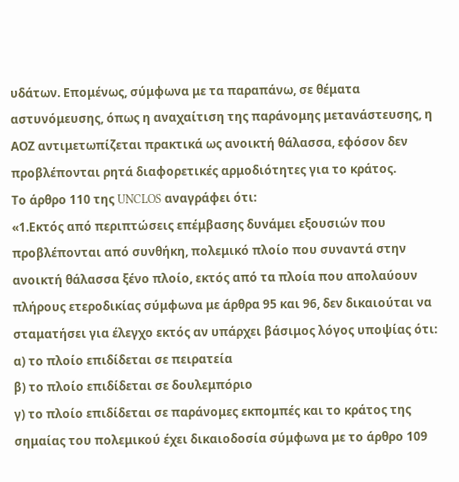υδάτων. Επομένως, σύμφωνα με τα παραπάνω, σε θέματα αστυνόμευσης, όπως η αναχαίτιση της παράνομης μετανάστευσης, η ΑΟΖ αντιμετωπίζεται πρακτικά ως ανοικτή θάλασσα, εφόσον δεν προβλέπονται ρητά διαφορετικές αρμοδιότητες για το κράτος.
Το άρθρο 110 της UNCLOS αναγράφει ότι:
«1.Εκτός από περιπτώσεις επέμβασης δυνάμει εξουσιών που προβλέπονται από συνθήκη, πολεμικό πλοίο που συναντά στην ανοικτή θάλασσα ξένο πλοίο, εκτός από τα πλοία που απολαύουν πλήρους ετεροδικίας σύμφωνα με άρθρα 95 και 96, δεν δικαιούται να σταματήσει για έλεγχο εκτός αν υπάρχει βάσιμος λόγος υποψίας ότι:
α) το πλοίο επιδίδεται σε πειρατεία
β) το πλοίο επιδίδεται σε δουλεμπόριο
γ) το πλοίο επιδίδεται σε παράνομες εκπομπές και το κράτος της σημαίας του πολεμικού έχει δικαιοδοσία σύμφωνα με το άρθρο 109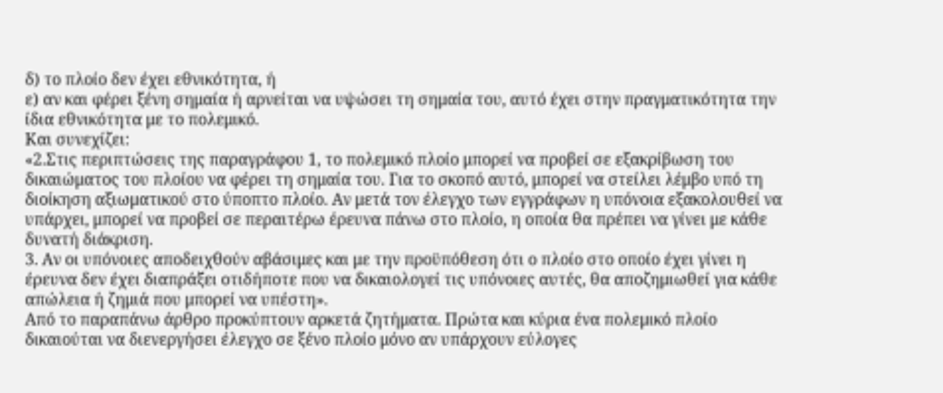δ) το πλοίο δεν έχει εθνικότητα, ή
ε) αν και φέρει ξένη σημαία ή αρνείται να υψώσει τη σημαία του, αυτό έχει στην πραγματικότητα την ίδια εθνικότητα με το πολεμικό.
Και συνεχίζει:
«2.Στις περιπτώσεις της παραγράφου 1, το πολεμικό πλοίο μπορεί να προβεί σε εξακρίβωση του δικαιώματος του πλοίου να φέρει τη σημαία του. Για το σκοπό αυτό, μπορεί να στείλει λέμβο υπό τη διοίκηση αξιωματικού στο ύποπτο πλοίο. Αν μετά τον έλεγχο των εγγράφων η υπόνοια εξακολουθεί να υπάρχει, μπορεί να προβεί σε περαιτέρω έρευνα πάνω στο πλοίο, η οποία θα πρέπει να γίνει με κάθε δυνατή διάκριση.
3. Αν οι υπόνοιες αποδειχθούν αβάσιμες και με την προϋπόθεση ότι ο πλοίο στο οποίο έχει γίνει η έρευνα δεν έχει διαπράξει οτιδήποτε που να δικαιολογεί τις υπόνοιες αυτές, θα αποζημιωθεί για κάθε απώλεια ή ζημιά που μπορεί να υπέστη».
Από το παραπάνω άρθρο προκύπτουν αρκετά ζητήματα. Πρώτα και κύρια ένα πολεμικό πλοίο δικαιούται να διενεργήσει έλεγχο σε ξένο πλοίο μόνο αν υπάρχουν εύλογες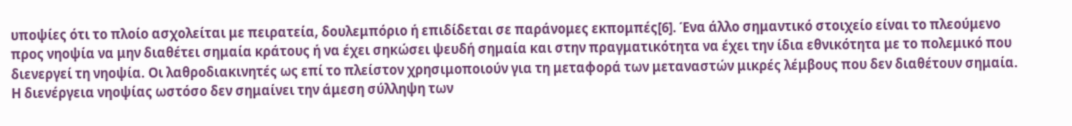υποψίες ότι το πλοίο ασχολείται με πειρατεία, δουλεμπόριο ή επιδίδεται σε παράνομες εκπομπές[6]. Ένα άλλο σημαντικό στοιχείο είναι το πλεούμενο προς νηοψία να μην διαθέτει σημαία κράτους ή να έχει σηκώσει ψευδή σημαία και στην πραγματικότητα να έχει την ίδια εθνικότητα με το πολεμικό που διενεργεί τη νηοψία. Οι λαθροδιακινητές ως επί το πλείστον χρησιμοποιούν για τη μεταφορά των μεταναστών μικρές λέμβους που δεν διαθέτουν σημαία. Η διενέργεια νηοψίας ωστόσο δεν σημαίνει την άμεση σύλληψη των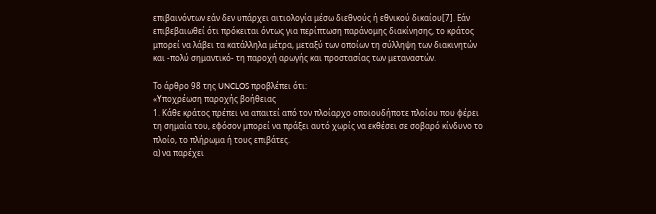επιβαινόντων εάν δεν υπάρχει αιτιολογία μέσω διεθνούς ή εθνικού δικαίου[7]. Εάν επιβεβαιωθεί ότι πρόκειται όντως για περίπτωση παράνομης διακίνησης, το κράτος μπορεί να λάβει τα κατάλληλα μέτρα, μεταξύ των οποίων τη σύλληψη των διακινητών και -πολύ σημαντικό- τη παροχή αρωγής και προστασίας των μεταναστών.

Το άρθρο 98 της UNCLOS προβλέπει ότι:
«Υποχρέωση παροχής βοήθειας
1. Κάθε κράτος πρέπει να απαιτεί από τον πλοίαρχο οποιουδήποτε πλοίου που φέρει τη σημαία του, εφόσον μπορεί να πράξει αυτό χωρίς να εκθέσει σε σοβαρό κίνδυνο το πλοίο, το πλήρωμα ή τους επιβάτες.
α) να παρέχει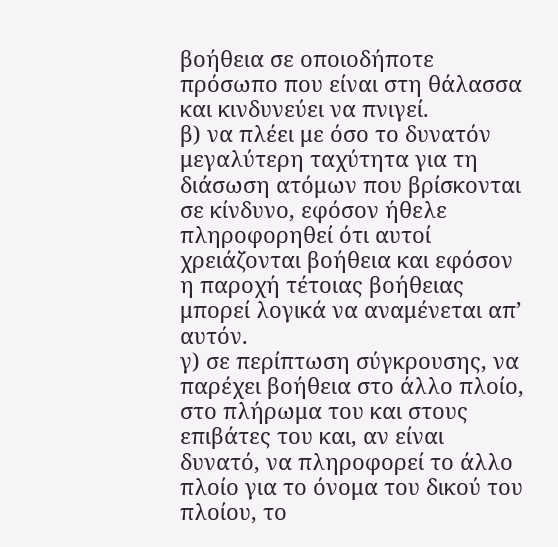βοήθεια σε οποιοδήποτε πρόσωπο που είναι στη θάλασσα και κινδυνεύει να πνιγεί.
β) να πλέει με όσο το δυνατόν μεγαλύτερη ταχύτητα για τη διάσωση ατόμων που βρίσκονται σε κίνδυνο, εφόσον ήθελε πληροφορηθεί ότι αυτοί χρειάζονται βοήθεια και εφόσον η παροχή τέτοιας βοήθειας μπορεί λογικά να αναμένεται απ’ αυτόν.
γ) σε περίπτωση σύγκρουσης, να παρέχει βοήθεια στο άλλο πλοίο, στο πλήρωμα του και στους επιβάτες του και, αν είναι δυνατό, να πληροφορεί το άλλο πλοίο για το όνομα του δικού του πλοίου, το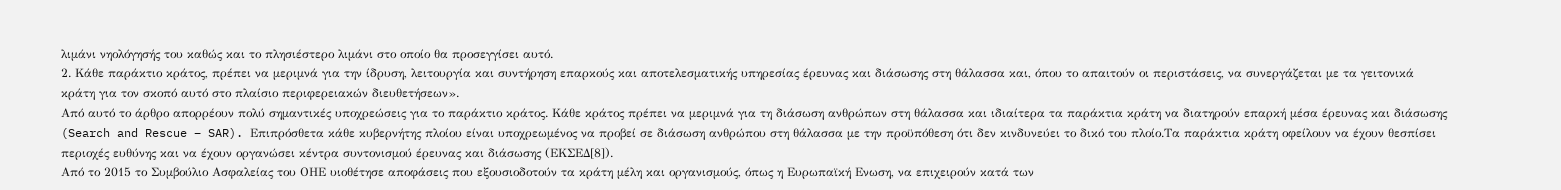λιμάνι νηολόγησής του καθώς και το πλησιέστερο λιμάνι στο οποίο θα προσεγγίσει αυτό.
2. Κάθε παράκτιο κράτος, πρέπει να μεριμνά για την ίδρυση, λειτουργία και συντήρηση επαρκούς και αποτελεσματικής υπηρεσίας έρευνας και διάσωσης στη θάλασσα και, όπου το απαιτούν οι περιστάσεις, να συνεργάζεται με τα γειτονικά κράτη για τον σκοπό αυτό στο πλαίσιο περιφερειακών διευθετήσεων».
Από αυτό το άρθρο απορρέουν πολύ σημαντικές υποχρεώσεις για το παράκτιο κράτος. Κάθε κράτος πρέπει να μεριμνά για τη διάσωση ανθρώπων στη θάλασσα και ιδιαίτερα τα παράκτια κράτη να διατηρούν επαρκή μέσα έρευνας και διάσωσης (Search and Rescue – SAR). Επιπρόσθετα κάθε κυβερνήτης πλοίου είναι υποχρεωμένος να προβεί σε διάσωση ανθρώπου στη θάλασσα με την προϋπόθεση ότι δεν κινδυνεύει το δικό του πλοίο.Τα παράκτια κράτη οφείλουν να έχουν θεσπίσει περιοχές ευθύνης και να έχουν οργανώσει κέντρα συντονισμού έρευνας και διάσωσης (ΕΚΣΕΔ[8]).
Από το 2015 το Συμβούλιο Ασφαλείας του ΟΗΕ υιοθέτησε αποφάσεις που εξουσιοδοτούν τα κράτη μέλη και οργανισμούς, όπως η Ευρωπαϊκή Ενωση, να επιχειρούν κατά των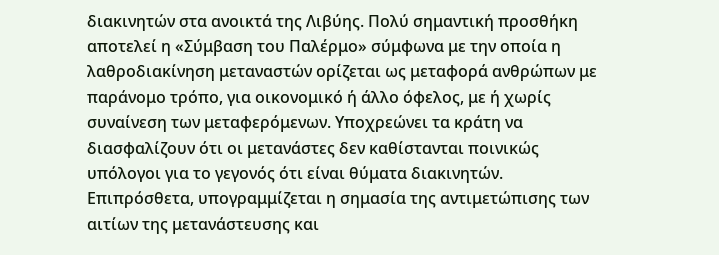διακινητών στα ανοικτά της Λιβύης. Πολύ σημαντική προσθήκη αποτελεί η «Σύμβαση του Παλέρμο» σύμφωνα με την οποία η λαθροδιακίνηση μεταναστών ορίζεται ως μεταφορά ανθρώπων με παράνομο τρόπο, για οικονομικό ή άλλο όφελος, με ή χωρίς συναίνεση των μεταφερόμενων. Υποχρεώνει τα κράτη να διασφαλίζουν ότι οι μετανάστες δεν καθίστανται ποινικώς υπόλογοι για το γεγονός ότι είναι θύματα διακινητών. Επιπρόσθετα, υπογραμμίζεται η σημασία της αντιμετώπισης των αιτίων της μετανάστευσης και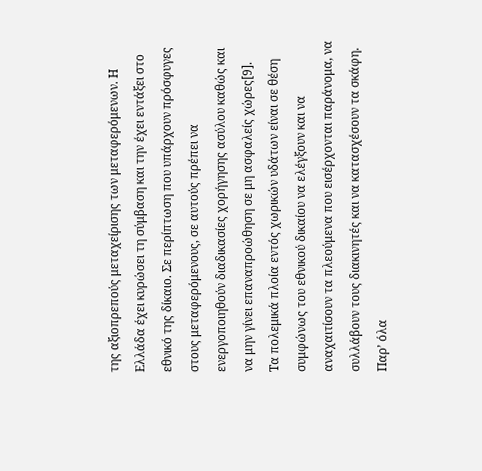της αξιοπρεπούς μεταχείρισης των μεταφερόμενων. Η Ελλάδα έχει κυρώσει τη σύμβαση και την έχει εντάξει στο εθνικό της δίκαιο. Σε περίπτωση που υπάρχουν πρόσφυγες στους μεταφερόμενους, σε αυτούς πρέπει να ενεργοποιηθούν διαδικασίες χορήγησης ασύλου καθώς και να μην γίνει επαναπροώθηση σε μη ασφαλείς χώρες[9].
Τα πολεμικά πλοία εντός χωρικών υδάτων είναι σε θέση συμφώνως του εθνικού δικαίου να ελέγξουν και να αναχαιτίσουν τα πλεούμενα που εισέρχονται παράνομα, να συλλάβουν τους διακινητές και να κατασχέσουν τα σκάφη. Παρ’ όλα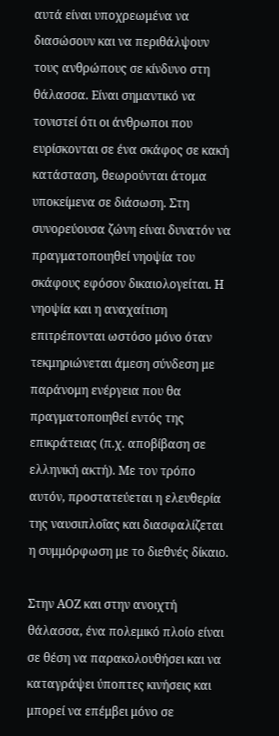αυτά είναι υποχρεωμένα να διασώσουν και να περιθάλψουν τους ανθρώπους σε κίνδυνο στη θάλασσα. Είναι σημαντικό να τονιστεί ότι οι άνθρωποι που ευρίσκονται σε ένα σκάφος σε κακή κατάσταση, θεωρούνται άτομα υποκείμενα σε διάσωση. Στη συνορεύουσα ζώνη είναι δυνατόν να πραγματοποιηθεί νηοψία του σκάφους εφόσον δικαιολογείται. Η νηοψία και η αναχαίτιση επιτρέπονται ωστόσο μόνο όταν τεκμηριώνεται άμεση σύνδεση με παράνομη ενέργεια που θα πραγματοποιηθεί εντός της επικράτειας (π.χ. αποβίβαση σε ελληνική ακτή). Με τον τρόπο αυτόν, προστατεύεται η ελευθερία της ναυσιπλοΐας και διασφαλίζεται η συμμόρφωση με το διεθνές δίκαιο.

Στην ΑΟΖ και στην ανοιχτή θάλασσα, ένα πολεμικό πλοίο είναι σε θέση να παρακολουθήσει και να καταγράψει ύποπτες κινήσεις και μπορεί να επέμβει μόνο σε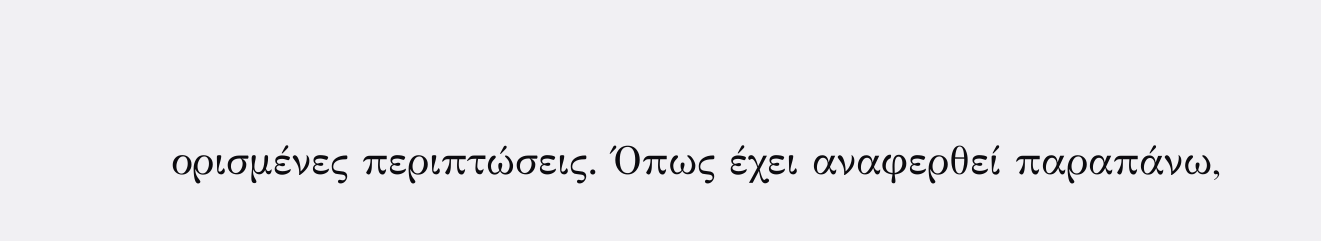ορισμένες περιπτώσεις. Όπως έχει αναφερθεί παραπάνω,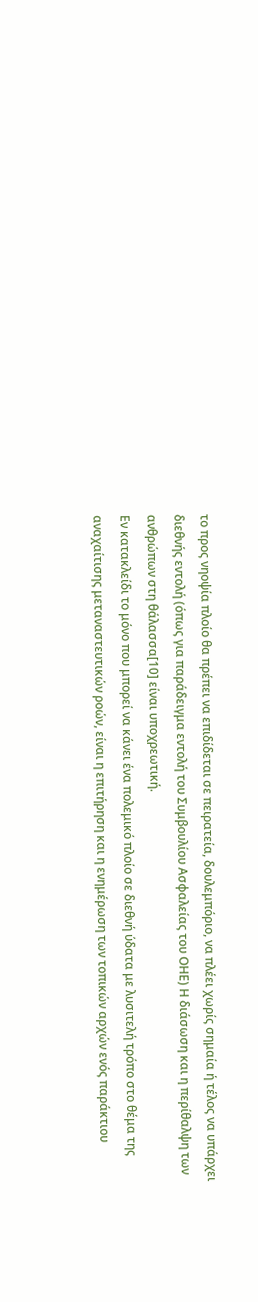το προς νηοψία πλοίο θα πρέπει να επιδίδεται σε πειρατεία, δουλεμπόριο, να πλέει χωρίς σημαία ή τέλος να υπάρχει διεθνής εντολή (όπως για παράδειγμα εντολή του Συμβουλίου Ασφαλείας του ΟΗΕ) Η διάσωση και η περίθαλψη των ανθρώπων στη θάλασσα[10] είναι υποχρεωτική.
Εν κατακλείδι το μόνο που μπορεί να κάνει ένα πολεμικό πλοίο σε διεθνή ύδατα με λυσιτελή τρόπο στο θέμα της αναχαίτισης μεταναστευτικών ροών, είναι η επιτήρηση και η ενημέρωση των τοπικών αρχών ενός παράκτιου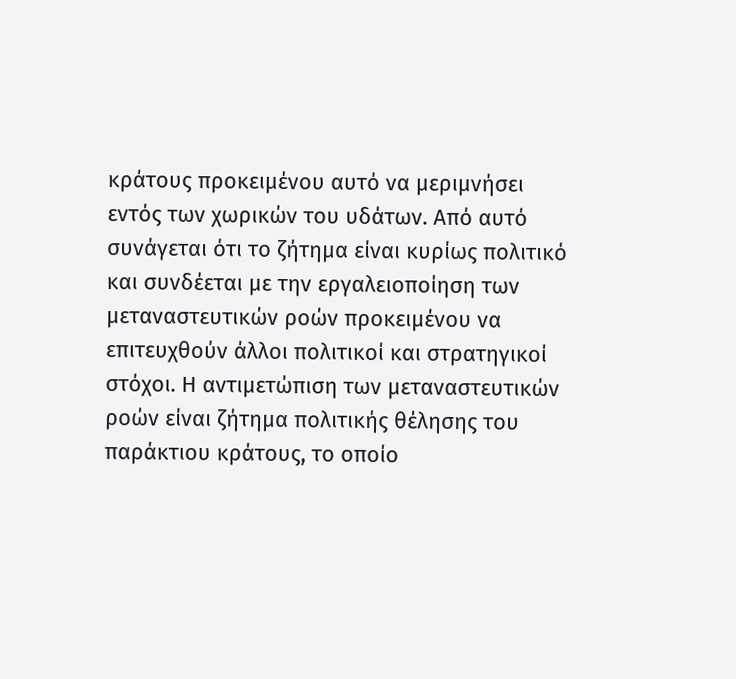κράτους προκειμένου αυτό να μεριμνήσει εντός των χωρικών του υδάτων. Από αυτό συνάγεται ότι το ζήτημα είναι κυρίως πολιτικό και συνδέεται με την εργαλειοποίηση των μεταναστευτικών ροών προκειμένου να επιτευχθούν άλλοι πολιτικοί και στρατηγικοί στόχοι. Η αντιμετώπιση των μεταναστευτικών ροών είναι ζήτημα πολιτικής θέλησης του παράκτιου κράτους, το οποίο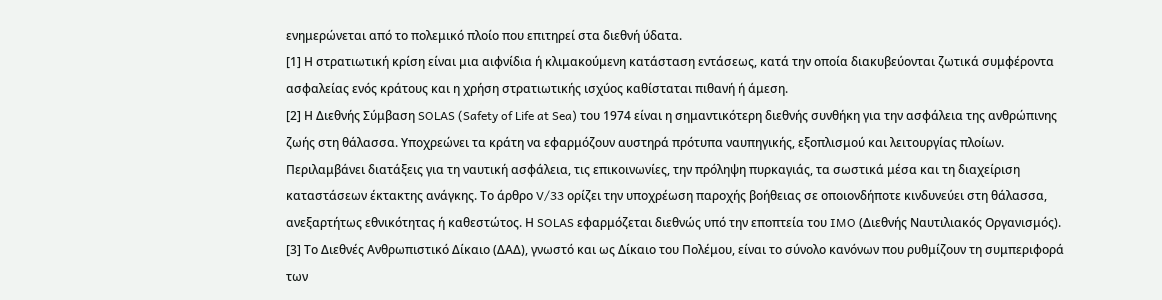ενημερώνεται από το πολεμικό πλοίο που επιτηρεί στα διεθνή ύδατα.
[1] Η στρατιωτική κρίση είναι μια αιφνίδια ή κλιμακούμενη κατάσταση εντάσεως, κατά την οποία διακυβεύονται ζωτικά συμφέροντα ασφαλείας ενός κράτους και η χρήση στρατιωτικής ισχύος καθίσταται πιθανή ή άμεση.
[2] Η Διεθνής Σύμβαση SOLAS (Safety of Life at Sea) του 1974 είναι η σημαντικότερη διεθνής συνθήκη για την ασφάλεια της ανθρώπινης ζωής στη θάλασσα. Υποχρεώνει τα κράτη να εφαρμόζουν αυστηρά πρότυπα ναυπηγικής, εξοπλισμού και λειτουργίας πλοίων. Περιλαμβάνει διατάξεις για τη ναυτική ασφάλεια, τις επικοινωνίες, την πρόληψη πυρκαγιάς, τα σωστικά μέσα και τη διαχείριση καταστάσεων έκτακτης ανάγκης. Το άρθρο V/33 ορίζει την υποχρέωση παροχής βοήθειας σε οποιονδήποτε κινδυνεύει στη θάλασσα, ανεξαρτήτως εθνικότητας ή καθεστώτος. Η SOLAS εφαρμόζεται διεθνώς υπό την εποπτεία του IMO (Διεθνής Ναυτιλιακός Οργανισμός).
[3] Το Διεθνές Ανθρωπιστικό Δίκαιο (ΔΑΔ), γνωστό και ως Δίκαιο του Πολέμου, είναι το σύνολο κανόνων που ρυθμίζουν τη συμπεριφορά των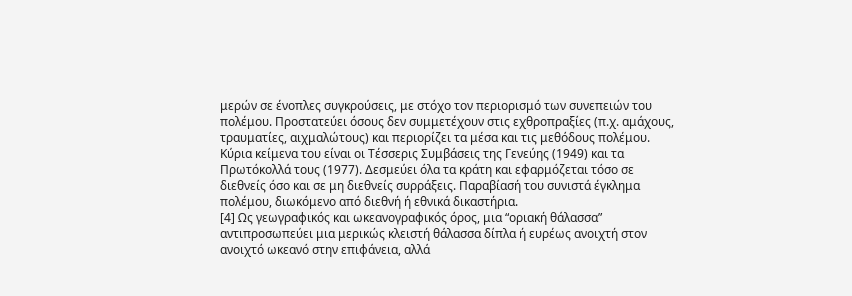μερών σε ένοπλες συγκρούσεις, με στόχο τον περιορισμό των συνεπειών του πολέμου. Προστατεύει όσους δεν συμμετέχουν στις εχθροπραξίες (π.χ. αμάχους, τραυματίες, αιχμαλώτους) και περιορίζει τα μέσα και τις μεθόδους πολέμου. Κύρια κείμενα του είναι οι Τέσσερις Συμβάσεις της Γενεύης (1949) και τα Πρωτόκολλά τους (1977). Δεσμεύει όλα τα κράτη και εφαρμόζεται τόσο σε διεθνείς όσο και σε μη διεθνείς συρράξεις. Παραβίασή του συνιστά έγκλημα πολέμου, διωκόμενο από διεθνή ή εθνικά δικαστήρια.
[4] Ως γεωγραφικός και ωκεανογραφικός όρος, μια “οριακή θάλασσα” αντιπροσωπεύει μια μερικώς κλειστή θάλασσα δίπλα ή ευρέως ανοιχτή στον ανοιχτό ωκεανό στην επιφάνεια, αλλά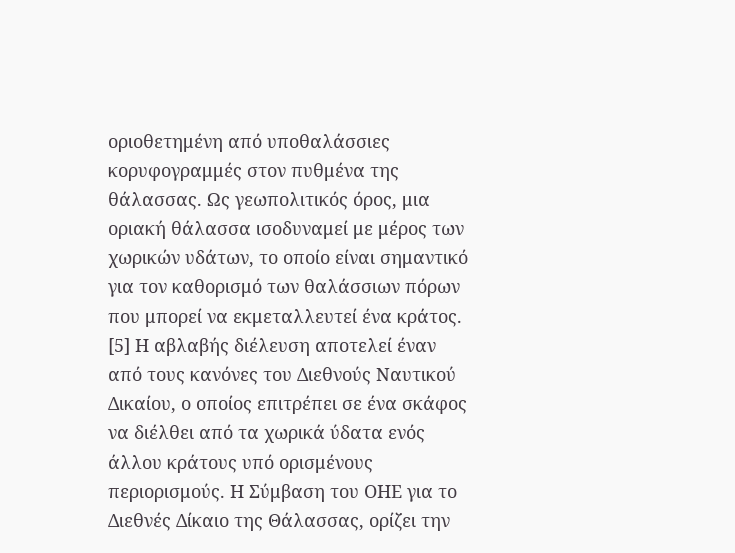οριοθετημένη από υποθαλάσσιες κορυφογραμμές στον πυθμένα της θάλασσας. Ως γεωπολιτικός όρος, μια οριακή θάλασσα ισοδυναμεί με μέρος των χωρικών υδάτων, το οποίο είναι σημαντικό για τον καθορισμό των θαλάσσιων πόρων που μπορεί να εκμεταλλευτεί ένα κράτος.
[5] Η αβλαβής διέλευση αποτελεί έναν από τους κανόνες του Διεθνούς Ναυτικού Δικαίου, ο οποίος επιτρέπει σε ένα σκάφος να διέλθει από τα χωρικά ύδατα ενός άλλου κράτους υπό ορισμένους περιορισμούς. Η Σύμβαση του ΟΗΕ για το Διεθνές Δίκαιο της Θάλασσας, ορίζει την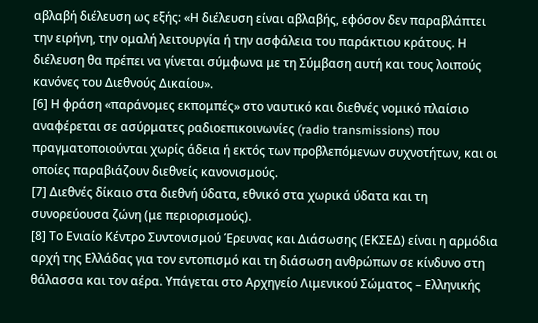αβλαβή διέλευση ως εξής: «Η διέλευση είναι αβλαβής, εφόσον δεν παραβλάπτει την ειρήνη, την ομαλή λειτουργία ή την ασφάλεια του παράκτιου κράτους. Η διέλευση θα πρέπει να γίνεται σύμφωνα με τη Σύμβαση αυτή και τους λοιπούς κανόνες του Διεθνούς Δικαίου».
[6] Η φράση «παράνομες εκπομπές» στο ναυτικό και διεθνές νομικό πλαίσιο αναφέρεται σε ασύρματες ραδιοεπικοινωνίες (radio transmissions) που πραγματοποιούνται χωρίς άδεια ή εκτός των προβλεπόμενων συχνοτήτων, και οι οποίες παραβιάζουν διεθνείς κανονισμούς.
[7] Διεθνές δίκαιο στα διεθνή ύδατα, εθνικό στα χωρικά ύδατα και τη συνορεύουσα ζώνη (με περιορισμούς).
[8] Το Ενιαίο Κέντρο Συντονισμού Έρευνας και Διάσωσης (ΕΚΣΕΔ) είναι η αρμόδια αρχή της Ελλάδας για τον εντοπισμό και τη διάσωση ανθρώπων σε κίνδυνο στη θάλασσα και τον αέρα. Υπάγεται στο Αρχηγείο Λιμενικού Σώματος – Ελληνικής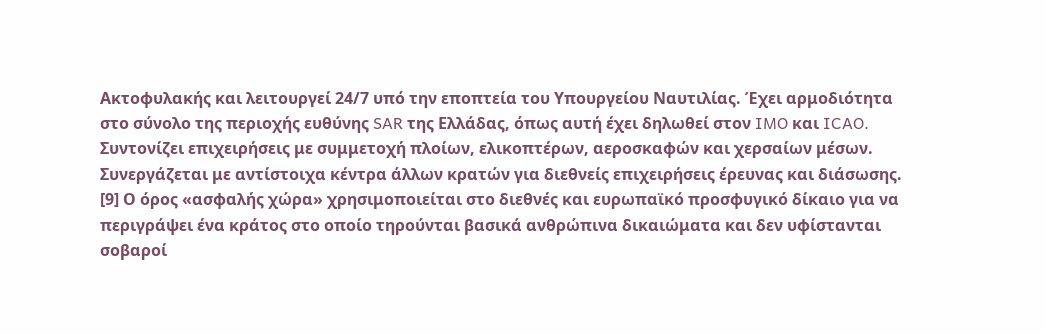Ακτοφυλακής και λειτουργεί 24/7 υπό την εποπτεία του Υπουργείου Ναυτιλίας. Έχει αρμοδιότητα στο σύνολο της περιοχής ευθύνης SAR της Ελλάδας, όπως αυτή έχει δηλωθεί στον IMO και ICAO. Συντονίζει επιχειρήσεις με συμμετοχή πλοίων, ελικοπτέρων, αεροσκαφών και χερσαίων μέσων. Συνεργάζεται με αντίστοιχα κέντρα άλλων κρατών για διεθνείς επιχειρήσεις έρευνας και διάσωσης.
[9] Ο όρος «ασφαλής χώρα» χρησιμοποιείται στο διεθνές και ευρωπαϊκό προσφυγικό δίκαιο για να περιγράψει ένα κράτος στο οποίο τηρούνται βασικά ανθρώπινα δικαιώματα και δεν υφίστανται σοβαροί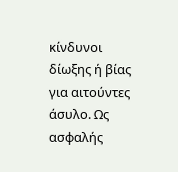κίνδυνοι δίωξης ή βίας για αιτούντες άσυλο. Ως ασφαλής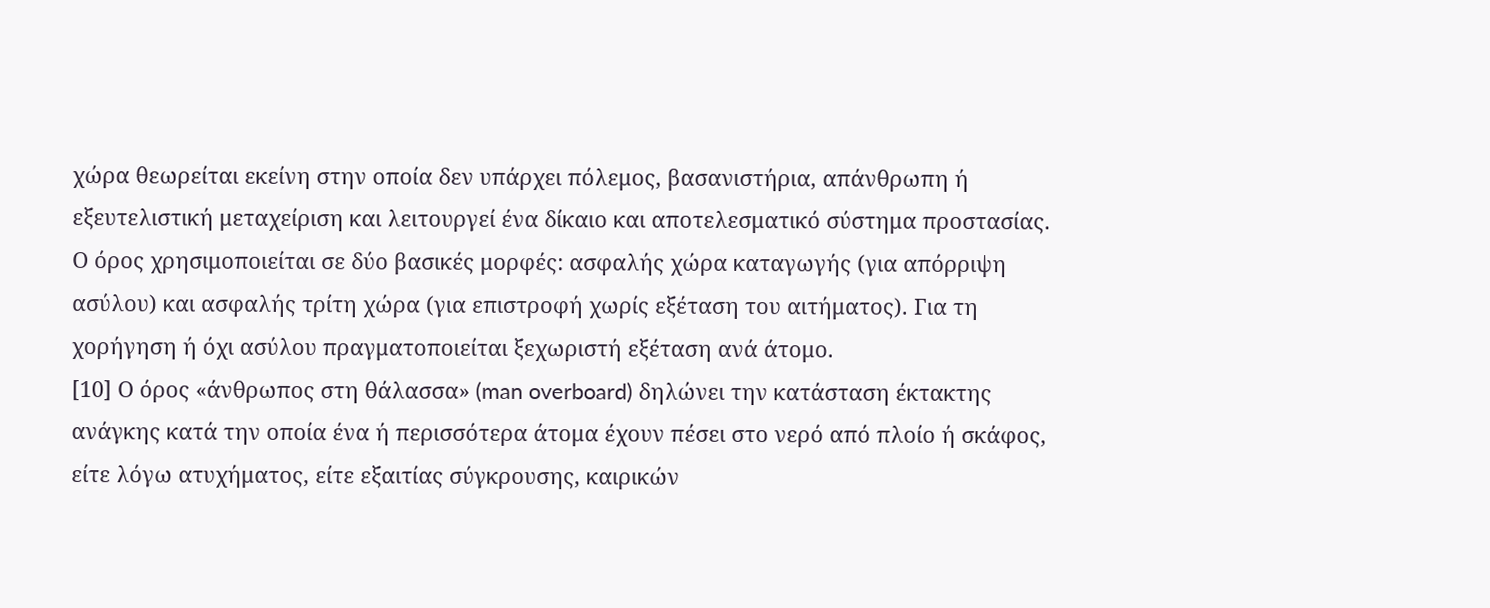χώρα θεωρείται εκείνη στην οποία δεν υπάρχει πόλεμος, βασανιστήρια, απάνθρωπη ή εξευτελιστική μεταχείριση και λειτουργεί ένα δίκαιο και αποτελεσματικό σύστημα προστασίας. Ο όρος χρησιμοποιείται σε δύο βασικές μορφές: ασφαλής χώρα καταγωγής (για απόρριψη ασύλου) και ασφαλής τρίτη χώρα (για επιστροφή χωρίς εξέταση του αιτήματος). Για τη χορήγηση ή όχι ασύλου πραγματοποιείται ξεχωριστή εξέταση ανά άτομο.
[10] Ο όρος «άνθρωπος στη θάλασσα» (man overboard) δηλώνει την κατάσταση έκτακτης ανάγκης κατά την οποία ένα ή περισσότερα άτομα έχουν πέσει στο νερό από πλοίο ή σκάφος, είτε λόγω ατυχήματος, είτε εξαιτίας σύγκρουσης, καιρικών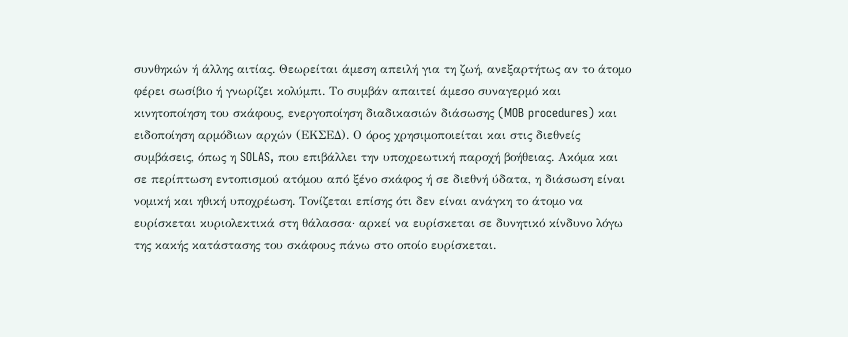συνθηκών ή άλλης αιτίας. Θεωρείται άμεση απειλή για τη ζωή, ανεξαρτήτως αν το άτομο φέρει σωσίβιο ή γνωρίζει κολύμπι. Το συμβάν απαιτεί άμεσο συναγερμό και κινητοποίηση του σκάφους, ενεργοποίηση διαδικασιών διάσωσης (MOB procedures) και ειδοποίηση αρμόδιων αρχών (ΕΚΣΕΔ). Ο όρος χρησιμοποιείται και στις διεθνείς συμβάσεις, όπως η SOLAS, που επιβάλλει την υποχρεωτική παροχή βοήθειας. Ακόμα και σε περίπτωση εντοπισμού ατόμου από ξένο σκάφος ή σε διεθνή ύδατα, η διάσωση είναι νομική και ηθική υποχρέωση. Τονίζεται επίσης ότι δεν είναι ανάγκη το άτομο να ευρίσκεται κυριολεκτικά στη θάλασσα· αρκεί να ευρίσκεται σε δυνητικό κίνδυνο λόγω της κακής κατάστασης του σκάφους πάνω στο οποίο ευρίσκεται.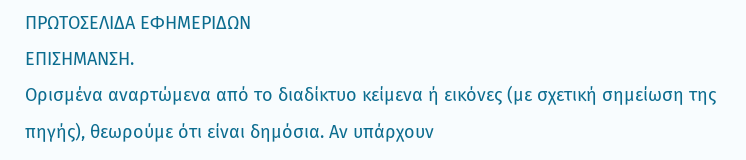ΠΡΩΤΟΣΕΛΙΔΑ ΕΦΗΜΕΡΙΔΩΝ
ΕΠΙΣΗΜΑΝΣΗ.
Ορισμένα αναρτώμενα από το διαδίκτυο κείμενα ή εικόνες (με σχετική σημείωση της πηγής), θεωρούμε ότι είναι δημόσια. Αν υπάρχουν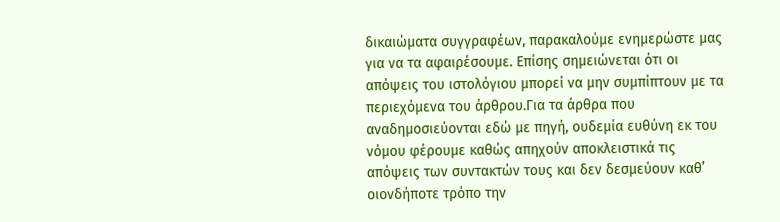δικαιώματα συγγραφέων, παρακαλούμε ενημερώστε μας για να τα αφαιρέσουμε. Επίσης σημειώνεται ότι οι απόψεις του ιστολόγιου μπορεί να μην συμπίπτουν με τα περιεχόμενα του άρθρου.Για τα άρθρα που αναδημοσιεύονται εδώ με πηγή, ουδεμία ευθύνη εκ του νόμου φέρουμε καθώς απηχούν αποκλειστικά τις απόψεις των συντακτών τους και δεν δεσμεύουν καθ’ οιονδήποτε τρόπο την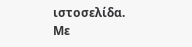ιστοσελίδα.
Με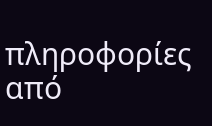πληροφορίες από